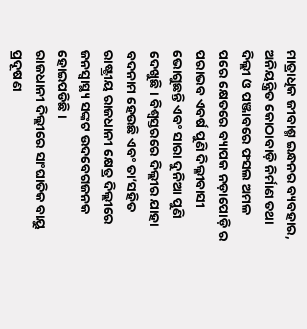ମାତ୍ରାଧିକ ଜୀବାଶ୍ମ ଇନ୍ଧନର ବ୍ୟବହାର, ଅନିୟନ୍ତ୍ରିତ କୋଠାବାଡ଼ି ନିର୍ମାଣ ତଥା ଦିଲ୍ଲୀ ଓ ପଞ୍ଜାବରେ ଫସଲ ଅମଳ ପରେ କ୍ଷେତରେ ବ୍ୟାପକ ନଡ଼ାପୋଡ଼ି ର ପରାଭବ ଏବର୍ଷ ପୁଣି ଦିଲ୍ଳୀବାସୀ ଭୋଗୁଛନ୍ତି ଏବଂ ସାରା ଦୁନିଆ ପୁଣି ଦେଖୁଛି। ବିଶ୍ବସ୍ତରରେ ଦିଲ୍ଲୀର ଯାହା ବଦନାମ ହେଉଛି ଏବଂ ତା’ସହିତ ରାଷ୍ଟ୍ରୀୟ ରାଜଧାନୀ କ୍ଷେତ୍ର ଦିଲ୍ଲୀରେ ଜନସ୍ୱାସ୍ଥ୍ୟ ସଙ୍କଟ ଉଦବେଗଜନକ ହୋଇପଡିଛି।
ରାଜଧାନୀ ଦିଲ୍ଲୀରେ ସାଂଘାତିକ ବାୟୁ ପ୍ରଦୂଷଣ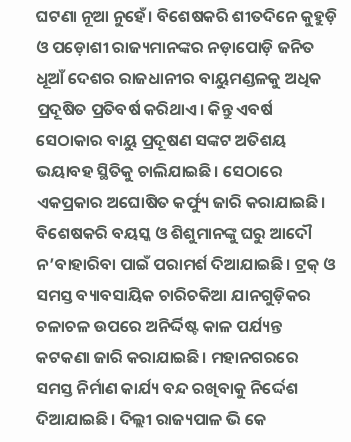ଘଟଣା ନୂଆ ନୁହେଁ। ବିଶେଷକରି ଶୀତଦିନେ କୁହୁଡ଼ି ଓ ପଡ଼ୋଶୀ ରାଜ୍ୟମାନଙ୍କର ନଡ଼ାପୋଡ଼ି ଜନିତ ଧୂଆଁ ଦେଶର ରାଜଧାନୀର ବାୟୁମଣ୍ଡଳକୁ ଅଧିକ ପ୍ରଦୂଷିତ ପ୍ରତିବର୍ଷ କରିଥାଏ। କିନ୍ତୁ ଏବର୍ଷ ସେଠାକାର ବାୟୁ ପ୍ରଦୂଷଣ ସଙ୍କଟ ଅତିଶୟ ଭୟାବହ ସ୍ଥିତିକୁ ଚାଲିଯାଇଛି। ସେଠାରେ ଏକପ୍ରକାର ଅଘୋଷିତ କର୍ଫ୍ୟୁ ଜାରି କରାଯାଇଛି। ବିଶେଷକରି ବୟସ୍କ ଓ ଶିଶୁମାନଙ୍କୁ ଘରୁ ଆଦୌ ନ’ବାହାରିବା ପାଇଁ ପରାମର୍ଶ ଦିଆଯାଇଛି। ଟ୍ରକ୍ ଓ ସମସ୍ତ ବ୍ୟାବସାୟିକ ଚାରିଚକିଆ ଯାନଗୁଡ଼ିକର ଚଳାଚଳ ଉପରେ ଅନିର୍ଦ୍ଦିଷ୍ଟ କାଳ ପର୍ଯ୍ୟନ୍ତ କଟକଣା ଜାରି କରାଯାଇଛି। ମହାନଗରରେ ସମସ୍ତ ନିର୍ମାଣ କାର୍ଯ୍ୟ ବନ୍ଦ ରଖିବାକୁ ନିର୍ଦ୍ଦେଶ ଦିଆଯାଇଛି। ଦିଲ୍ଲୀ ରାଜ୍ୟପାଳ ଭି କେ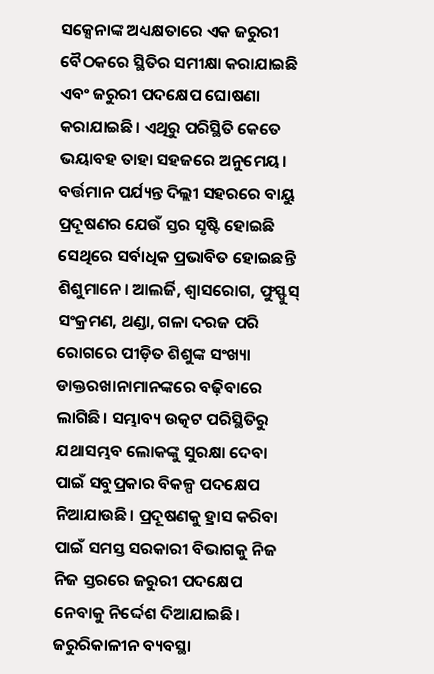ସକ୍ସେନାଙ୍କ ଅଧ୍ୟକ୍ଷତାରେ ଏକ ଜରୁରୀ ବୈଠକରେ ସ୍ଥିତିର ସମୀକ୍ଷା କରାଯାଇଛି ଏବଂ ଜରୁରୀ ପଦକ୍ଷେପ ଘୋଷଣା କରାଯାଇଛି। ଏଥିରୁ ପରିସ୍ଥିତି କେତେ ଭୟାବହ ତାହା ସହଜରେ ଅନୁମେୟ।
ବର୍ତ୍ତମାନ ପର୍ଯ୍ୟନ୍ତ ଦିଲ୍ଲୀ ସହରରେ ବାୟୁ ପ୍ରଦୂଷଣର ଯେଉଁ ସ୍ତର ସୃଷ୍ଟି ହୋଇଛି ସେଥିରେ ସର୍ବାଧିକ ପ୍ରଭାବିତ ହୋଇଛନ୍ତି ଶିଶୁମାନେ। ଆଲର୍ଜି, ଶ୍ୱାସରୋଗ, ଫୁସ୍ଫୁସ୍ ସଂକ୍ରମଣ, ଥଣ୍ଡା, ଗଳା ଦରଜ ପରି ରୋଗରେ ପୀଡ଼ିତ ଶିଶୁଙ୍କ ସଂଖ୍ୟା ଡାକ୍ତରଖାନାମାନଙ୍କରେ ବଢ଼ିବାରେ ଲାଗିଛି। ସମ୍ଭାବ୍ୟ ଉତ୍କଟ ପରିସ୍ଥିତିରୁ ଯଥାସମ୍ଭବ ଲୋକଙ୍କୁ ସୁରକ୍ଷା ଦେବା ପାଇଁ ସବୁପ୍ରକାର ବିକଳ୍ପ ପଦକ୍ଷେପ ନିଆଯାଉଛି। ପ୍ରଦୂଷଣକୁ ହ୍ରାସ କରିବା ପାଇଁ ସମସ୍ତ ସରକାରୀ ବିଭାଗକୁ ନିଜ ନିଜ ସ୍ତରରେ ଜରୁରୀ ପଦକ୍ଷେପ ନେବାକୁ ନିର୍ଦ୍ଦେଶ ଦିଆଯାଇଛି। ଜରୁରିକାଳୀନ ବ୍ୟବସ୍ଥା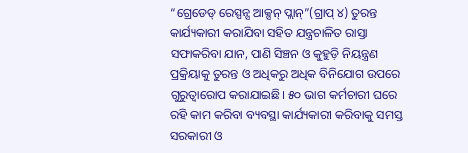“ଗ୍ରେଡେଡ୍ ରେସ୍ପନ୍ସ ଆକ୍ସନ୍ ପ୍ଲାନ୍”(ଗ୍ରାପ୍ ୪) ତୁରନ୍ତ କାର୍ଯ୍ୟକାରୀ କରାଯିବା ସହିତ ଯନ୍ତ୍ରଚାଳିତ ରାସ୍ତା ସଫାକରିବା ଯାନ, ପାଣି ସିଞ୍ଚନ ଓ କୁହୁଡ଼ି ନିୟନ୍ତ୍ରଣ ପ୍ରକ୍ରିୟାକୁ ତୁରନ୍ତ ଓ ଅଧିକରୁ ଅଧିକ ବିନିଯୋଗ ଉପରେ ଗୁରୁତ୍ୱାରୋପ କରାଯାଇଛି। ୫୦ ଭାଗ କର୍ମଚାରୀ ଘରେ ରହି କାମ କରିବା ବ୍ୟବସ୍ଥା କାର୍ଯ୍ୟକାରୀ କରିବାକୁ ସମସ୍ତ ସରକାରୀ ଓ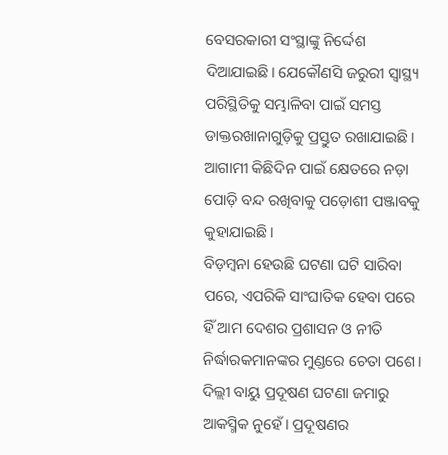ବେସରକାରୀ ସଂସ୍ଥାଙ୍କୁ ନିର୍ଦ୍ଦେଶ ଦିଆଯାଇଛି। ଯେକୌଣସି ଜରୁରୀ ସ୍ୱାସ୍ଥ୍ୟ ପରିସ୍ଥିତିକୁ ସମ୍ଭାଳିବା ପାଇଁ ସମସ୍ତ ଡାକ୍ତରଖାନାଗୁଡ଼ିକୁ ପ୍ରସ୍ତୁତ ରଖାଯାଇଛି। ଆଗାମୀ କିଛିଦିନ ପାଇଁ କ୍ଷେତରେ ନଡ଼ା ପୋଡ଼ି ବନ୍ଦ ରଖିବାକୁ ପଡ଼ୋଶୀ ପଞ୍ଜାବକୁ କୁହାଯାଇଛି।
ବିଡ଼ମ୍ବନା ହେଉଛି ଘଟଣା ଘଟି ସାରିବା ପରେ, ଏପରିକି ସାଂଘାତିକ ହେବା ପରେ ହିଁ ଆମ ଦେଶର ପ୍ରଶାସନ ଓ ନୀତି ନିର୍ଦ୍ଧାରକମାନଙ୍କର ମୁଣ୍ଡରେ ଚେତା ପଶେ। ଦିଲ୍ଲୀ ବାୟୁ ପ୍ରଦୂଷଣ ଘଟଣା ଜମାରୁ ଆକସ୍ମିକ ନୁହେଁ। ପ୍ରଦୂଷଣର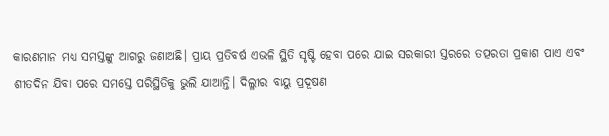କାରଣମାନ ମଧ୍ୟ ସମସ୍ତଙ୍କୁ ଆଗରୁ ଜଣାଅଛି। ପ୍ରାୟ ପ୍ରତିବର୍ଷ ଏଭଳି ସ୍ଥିତି ସୃଷ୍ଟି ହେବା ପରେ ଯାଇ ସରକାରୀ ସ୍ତରରେ ତତ୍ପରତା ପ୍ରକାଶ ପାଏ ଏବଂ ଶୀତଦିନ ଯିବା ପରେ ସମସ୍ତେ ପରିସ୍ଥିତିକୁ ଭୁଲି ଯାଆନ୍ତି। ଦିଲ୍ଳୀର ବାୟୁ ପ୍ରଦୂଷଣ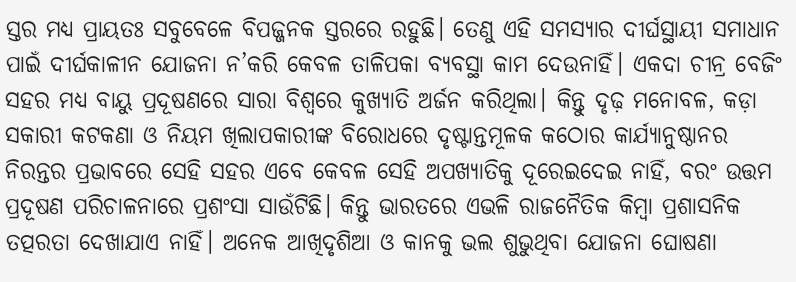ସ୍ତର ମଧ୍ୟ ପ୍ରାୟତଃ ସବୁବେଳେ ବିପଜ୍ଜନକ ସ୍ତରରେ ରହୁଛି। ତେଣୁ ଏହି ସମସ୍ୟାର ଦୀର୍ଘସ୍ଥାୟୀ ସମାଧାନ ପାଇଁ ଦୀର୍ଘକାଳୀନ ଯୋଜନା ନ’କରି କେବଳ ତାଳିପକା ବ୍ୟବସ୍ଥା କାମ ଦେଉନାହିଁ। ଏକଦା ଚୀନ୍ର ବେଜିଂ ସହର ମଧ୍ୟ ବାୟୁ ପ୍ରଦୂଷଣରେ ସାରା ବିଶ୍ୱରେ କୁଖ୍ୟାତି ଅର୍ଜନ କରିଥିଲା। କିନ୍ତୁ ଦୃଢ଼ ମନୋବଳ, କଡ଼ା ସକାରୀ କଟକଣା ଓ ନିୟମ ଖିଲାପକାରୀଙ୍କ ବିରୋଧରେ ଦୃଷ୍ଟାନ୍ତମୂଳକ କଠୋର କାର୍ଯ୍ୟାନୁଷ୍ଠାନର ନିରନ୍ତର ପ୍ରଭାବରେ ସେହି ସହର ଏବେ କେବଳ ସେହି ଅପଖ୍ୟାତିକୁ ଦୂରେଇଦେଇ ନାହିଁ, ବରଂ ଉତ୍ତମ ପ୍ରଦୂଷଣ ପରିଚାଳନାରେ ପ୍ରଶଂସା ସାଉଁଟିଛି। କିନ୍ତୁ ଭାରତରେ ଏଭଳି ରାଜନୈତିକ କିମ୍ବା ପ୍ରଶାସନିକ ତତ୍ପରତା ଦେଖାଯାଏ ନାହିଁ। ଅନେକ ଆଖିଦୃଶିଆ ଓ କାନକୁ ଭଲ ଶୁଭୁଥିବା ଯୋଜନା ଘୋଷଣା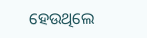ହେଉଥିଲେ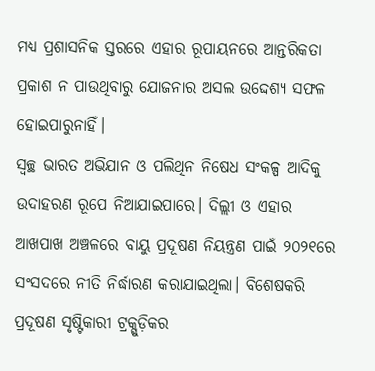ମଧ୍ୟ ପ୍ରଶାସନିକ ସ୍ତରରେ ଏହାର ରୂପାୟନରେ ଆନ୍ତରିକତା ପ୍ରକାଶ ନ ପାଉଥିବାରୁ ଯୋଜନାର ଅସଲ ଉଦ୍ଦେଶ୍ୟ ସଫଳ ହୋଇପାରୁନାହିଁ।
ସ୍ୱଚ୍ଛ ଭାରତ ଅଭିଯାନ ଓ ପଲିଥିନ ନିଷେଧ ସଂକଳ୍ପ ଆଦିକୁ ଉଦାହରଣ ରୂପେ ନିଆଯାଇପାରେ। ଦିଲ୍ଲୀ ଓ ଏହାର ଆଖପାଖ ଅଞ୍ଚଳରେ ବାୟୁ ପ୍ରଦୂଷଣ ନିୟନ୍ତ୍ରଣ ପାଇଁ ୨୦୨୧ରେ ସଂସଦରେ ନୀତି ନିର୍ଦ୍ଧାରଣ କରାଯାଇଥିଲା। ବିଶେଷକରି ପ୍ରଦୂଷଣ ସୃଷ୍ଟିକାରୀ ଟ୍ରକ୍ଗୁଡ଼ିକର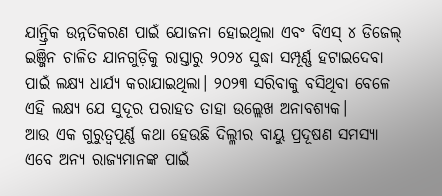ଯାନ୍ତ୍ରିକ ଉନ୍ନତିକରଣ ପାଇଁ ଯୋଜନା ହୋଇଥିଲା ଏବଂ ବିଏସ୍ ୪ ଡିଜେଲ୍ ଇଞ୍ଜିନ ଚାଳିତ ଯାନଗୁଡ଼ିକୁ ରାସ୍ତାରୁ ୨୦୨୪ ସୁଦ୍ଧା ସମ୍ପୂର୍ଣ୍ଣ ହଟାଇଦେବା ପାଇଁ ଲକ୍ଷ୍ୟ ଧାର୍ଯ୍ୟ କରାଯାଇଥିଲା। ୨୦୨୩ ସରିବାକୁ ବସିଥିବା ବେଳେ ଏହି ଲକ୍ଷ୍ୟ ଯେ ସୁଦୂର ପରାହତ ତାହା ଉଲ୍ଲେଖ ଅନାବଶ୍ୟକ।
ଆଉ ଏକ ଗୁରୁତ୍ୱପୂର୍ଣ୍ଣ କଥା ହେଉଛି ଦିଲ୍ଳୀର ବାୟୁ ପ୍ରଦୂଷଣ ସମସ୍ୟା ଏବେ ଅନ୍ୟ ରାଜ୍ୟମାନଙ୍କ ପାଇଁ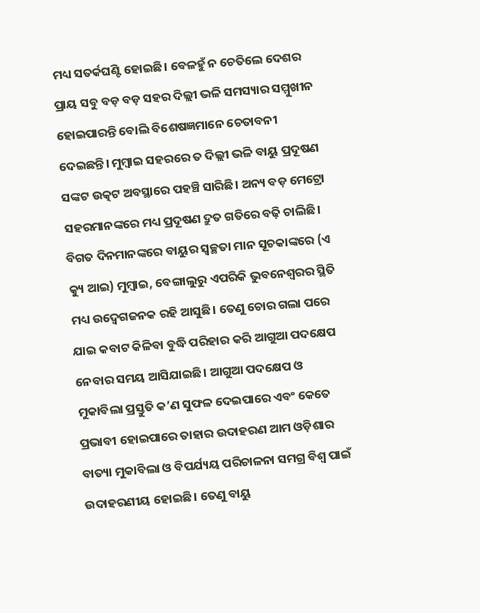ମଧ୍ୟ ସତର୍କଘଣ୍ଟି ହୋଇଛି। ବେଳହୁଁ ନ ଚେତିଲେ ଦେଶର ପ୍ରାୟ ସବୁ ବଡ଼ ବଡ଼ ସହର ଦିଲ୍ଲୀ ଭଳି ସମସ୍ୟାର ସମ୍ମୁଖୀନ ହୋଇପାରନ୍ତି ବୋଲି ବିଶେଷଜ୍ଞମାନେ ଚେତାବନୀ ଦେଇଛନ୍ତି। ମୁମ୍ବାଇ ସହରରେ ତ ଦିଲ୍ଲୀ ଭଳି ବାୟୁ ପ୍ରଦୂଷଣ ସଙ୍କଟ ଉତ୍କଟ ଅବସ୍ଥାରେ ପହଞ୍ଚି ସାରିଛି। ଅନ୍ୟ ବଡ଼ ମେଟ୍ରୋ ସହରମାନଙ୍କରେ ମଧ୍ୟ ପ୍ରଦୂଷଣ ଦ୍ରୁତ ଗତିରେ ବଢ଼ି ଚାଲିଛି।
ବିଗତ ଦିନମାନଙ୍କରେ ବାୟୁର ସ୍ୱଚ୍ଛତା ମାନ ସୂଚକାଙ୍କରେ (ଏ କ୍ୟୁ ଆଇ) ମୁମ୍ବାଇ, ବେଙ୍ଗାଲୁରୁ ଏପରିକି ଭୁବନେଶ୍ୱରର ସ୍ଥିତି ମଧ୍ୟ ଉଦ୍ବେଗଜନକ ରହି ଆସୁଛି। ତେଣୁ ଚୋର ଗଲା ପରେ ଯାଇ କବାଟ କିଳିବା ବୁଦ୍ଧି ପରିହାର କରି ଆଗୁଆ ପଦକ୍ଷେପ ନେବାର ସମୟ ଆସିଯାଇଛି। ଆଗୁଆ ପଦକ୍ଷେପ ଓ ମୁକାବିଲା ପ୍ରସ୍ତୁତି କ’ଣ ସୁଫଳ ଦେଇପାରେ ଏବଂ କେତେ ପ୍ରଭାବୀ ହୋଇପାରେ ତାହାର ଉଦାହରଣ ଆମ ଓଡ଼ିଶାର ବାତ୍ୟା ମୁକାବିଲା ଓ ବିପର୍ଯ୍ୟୟ ପରିଚାଳନା ସମଗ୍ର ବିଶ୍ୱ ପାଇଁ ଉଦାହରଣୀୟ ହୋଇଛି। ତେଣୁ ବାୟୁ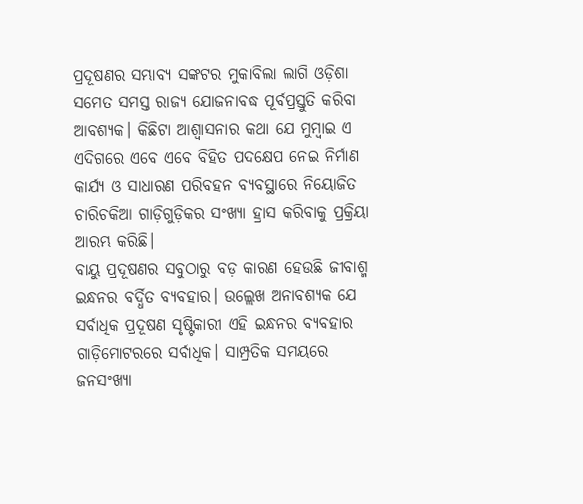ପ୍ରଦୂଷଣର ସମ୍ଭାବ୍ୟ ସଙ୍କଟର ମୁକାବିଲା ଲାଗି ଓଡ଼ିଶା ସମେତ ସମସ୍ତ ରାଜ୍ୟ ଯୋଜନାବଦ୍ଧ ପୂର୍ବପ୍ରସ୍ତୁତି କରିବା ଆବଶ୍ୟକ। କିଛିଟା ଆଶ୍ୱାସନାର କଥା ଯେ ମୁମ୍ବାଇ ଏ ଏଦିଗରେ ଏବେ ଏବେ ବିହିତ ପଦକ୍ଷେପ ନେଇ ନିର୍ମାଣ କାର୍ଯ୍ୟ ଓ ସାଧାରଣ ପରିବହନ ବ୍ୟବସ୍ଥାରେ ନିୟୋଜିତ ଚାରିଚକିଆ ଗାଡ଼ିଗୁଡ଼ିକର ସଂଖ୍ୟା ହ୍ରାସ କରିବାକୁ ପ୍ରକ୍ରିୟା ଆରମ୍ଭ କରିଛି।
ବାୟୁ ପ୍ରଦୂଷଣର ସବୁଠାରୁ ବଡ଼ କାରଣ ହେଉଛି ଜୀବାଶ୍ମ ଇନ୍ଧନର ବର୍ଦ୍ଧିତ ବ୍ୟବହାର। ଉଲ୍ଲେଖ ଅନାବଶ୍ୟକ ଯେ ସର୍ବାଧିକ ପ୍ରଦୂଷଣ ସୃଷ୍ଟିକାରୀ ଏହି ଇନ୍ଧନର ବ୍ୟବହାର ଗାଡ଼ିମୋଟରରେ ସର୍ବାଧିକ। ସାମ୍ପ୍ରତିକ ସମୟରେ ଜନସଂଖ୍ୟା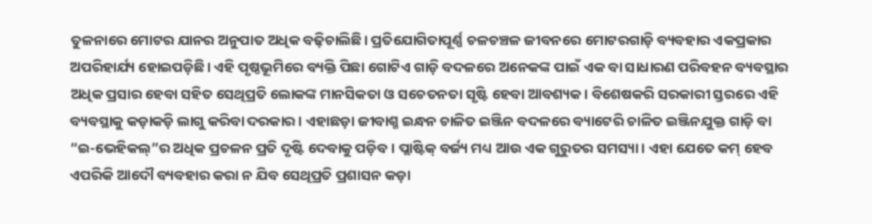ତୁଳନାରେ ମୋଟର ଯାନର ଅନୁପାତ ଅଧିକ ବଢ଼ିଚାଲିଛି। ପ୍ରତିଯୋଗିତାପୂର୍ଣ୍ଣ ଚଳଚଞ୍ଚଳ ଜୀବନରେ ମୋଟରଗାଡ଼ି ବ୍ୟବହାର ଏକପ୍ରକାର ଅପରିହାର୍ଯ୍ୟ ହୋଇପଡ଼ିଛି। ଏହି ପୃଷ୍ଠଭୂମିରେ ବ୍ୟକ୍ତି ପିଛା ଗୋଟିଏ ଗାଡ଼ି ବଦଳରେ ଅନେକଙ୍କ ପାଇଁ ଏକ ବା ସାଧାରଣ ପରିବହନ ବ୍ୟବସ୍ଥାର ଅଧିକ ପ୍ରସାର ହେବା ସହିତ ସେଥିପ୍ରତି ଲୋକଙ୍କ ମାନସିକତା ଓ ସଚେତନତା ସୃଷ୍ଟି ହେବା ଆବଶ୍ୟକ। ବିଶେଷକରି ସରକାରୀ ସ୍ତରରେ ଏହି ବ୍ୟବସ୍ଥାକୁ କଡ଼ାକଡ଼ି ଲାଗୁ କରିବା ଦରକାର। ଏହାଛଡ଼ା ଜୀବାଶ୍ମ ଇନ୍ଧନ ଚାଳିତ ଇଞ୍ଜିନ ବଦଳରେ ବ୍ୟାଟେରି ଚାଳିତ ଇଞ୍ଜିନଯୁକ୍ତ ଗାଡ଼ି ବା “ଇ-ଭେହିକଲ୍”ର ଅଧିକ ପ୍ରଚଳନ ପ୍ରତି ଦୃଷ୍ଟି ଦେବାକୁ ପଡ଼ିବ। ପ୍ଲାଷ୍ଟିକ୍ ବର୍ଜ୍ୟ ମଧ୍ୟ ଆଉ ଏକ ଗୁରୁତର ସମସ୍ୟା। ଏହା ଯେତେ କମ୍ ହେବ ଏପରିକି ଆଦୌ ବ୍ୟବହାର କରା ନ ଯିବ ସେଥିପ୍ରତି ପ୍ରଶାସନ କଡ଼ା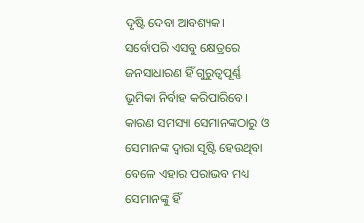ଦୃଷ୍ଟି ଦେବା ଆବଶ୍ୟକ। ସର୍ବୋପରି ଏସବୁ କ୍ଷେତ୍ରରେ ଜନସାଧାରଣ ହିଁ ଗୁରୁତ୍ୱପୂର୍ଣ୍ଣ ଭୂମିକା ନିର୍ବାହ କରିପାରିବେ। କାରଣ ସମସ୍ୟା ସେମାନଙ୍କଠାରୁ ଓ ସେମାନଙ୍କ ଦ୍ୱାରା ସୃଷ୍ଟି ହେଉଥିବା ବେଳେ ଏହାର ପରାଭବ ମଧ୍ୟ ସେମାନଙ୍କୁ ହିଁ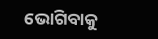ଭୋଗିବାକୁ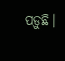ପଡ଼ୁଛି।